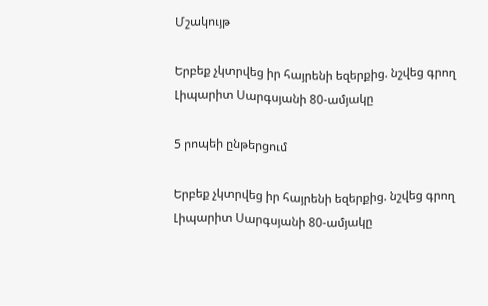Մշակույթ

Երբեք չկտրվեց իր հայրենի եզերքից. նշվեց գրող Լիպարիտ Սարգսյանի 80-ամյակը

5 րոպեի ընթերցում

Երբեք չկտրվեց իր հայրենի եզերքից. նշվեց գրող Լիպարիտ Սարգսյանի 80-ամյակը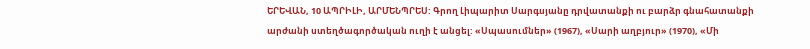ԵՐԵՎԱՆ, 10 ԱՊՐԻԼԻ, ԱՐՄԵՆՊՐԵՍ: Գրող Լիպարիտ Սարգսյանը դրվատանքի ու բարձր գնահատանքի արժանի ստեղծագործական ուղի է անցել: «Սպասումներ» (1967), «Սարի աղբյուր» (1970), «Մի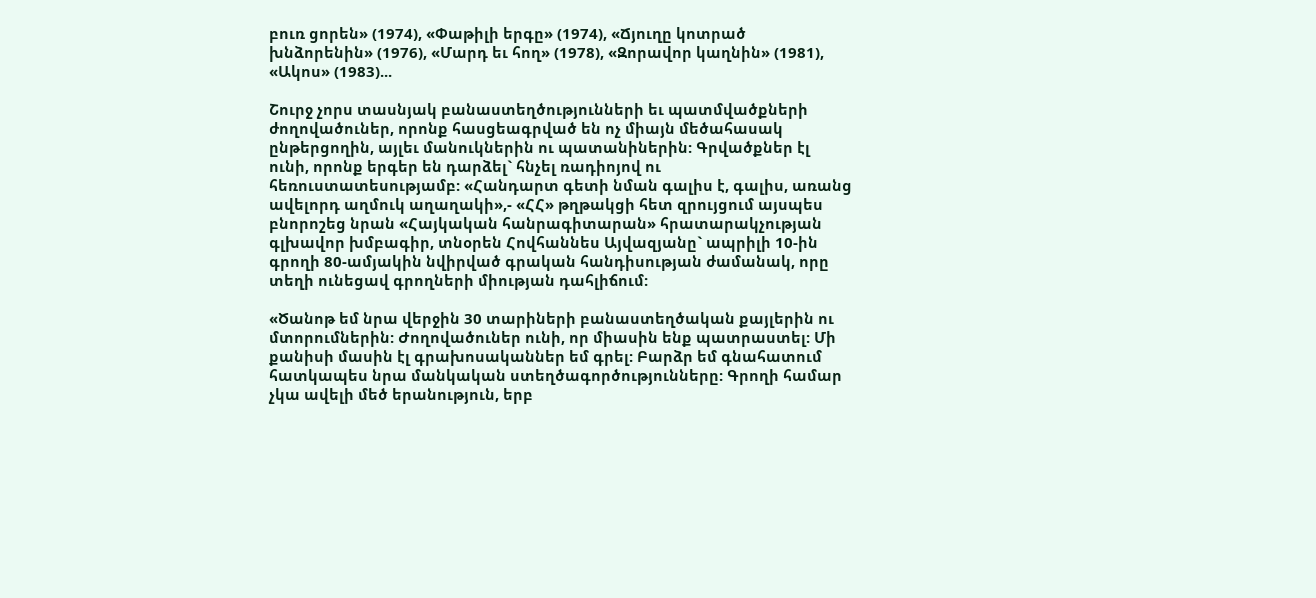բուռ ցորեն» (1974), «Փաթիլի երգը» (1974), «Ճյուղը կոտրած խնձորենին» (1976), «Մարդ եւ հող» (1978), «Զորավոր կաղնին» (1981), «Ակոս» (1983)...

Շուրջ չորս տասնյակ բանաստեղծությունների եւ պատմվածքների ժողովածուներ, որոնք հասցեագրված են ոչ միայն մեծահասակ ընթերցողին, այլեւ մանուկներին ու պատանիներին: Գրվածքներ էլ ունի, որոնք երգեր են դարձել` հնչել ռադիոյով ու հեռուստատեսությամբ: «Հանդարտ գետի նման գալիս է, գալիս, առանց ավելորդ աղմուկ աղաղակի»,- «ՀՀ» թղթակցի հետ զրույցում այսպես բնորոշեց նրան «Հայկական հանրագիտարան» հրատարակչության գլխավոր խմբագիր, տնօրեն Հովհաննես Այվազյանը` ապրիլի 10-ին գրողի 80-ամյակին նվիրված գրական հանդիսության ժամանակ, որը տեղի ունեցավ գրողների միության դահլիճում:

«Ծանոթ եմ նրա վերջին 30 տարիների բանաստեղծական քայլերին ու մտորումներին: Ժողովածուներ ունի, որ միասին ենք պատրաստել: Մի քանիսի մասին էլ գրախոսականներ եմ գրել: Բարձր եմ գնահատում հատկապես նրա մանկական ստեղծագործությունները: Գրողի համար չկա ավելի մեծ երանություն, երբ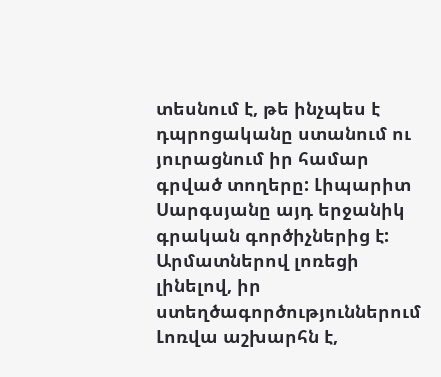տեսնում է, թե ինչպես է դպրոցականը ստանում ու յուրացնում իր համար գրված տողերը: Լիպարիտ Սարգսյանը այդ երջանիկ գրական գործիչներից է: Արմատներով լոռեցի լինելով, իր ստեղծագործություններում Լոռվա աշխարհն է,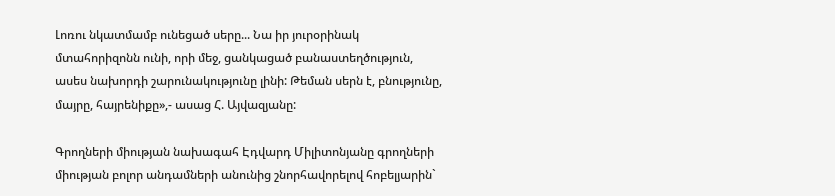Լոռու նկատմամբ ունեցած սերը... Նա իր յուրօրինակ մտահորիզոնն ունի, որի մեջ, ցանկացած բանաստեղծություն, ասես նախորդի շարունակությունը լինի: Թեման սերն է, բնությունը, մայրը, հայրենիքը»,- ասաց Հ. Այվազյանը:

Գրողների միության նախագահ Էդվարդ Միլիտոնյանը գրողների միության բոլոր անդամների անունից շնորհավորելով հոբելյարին`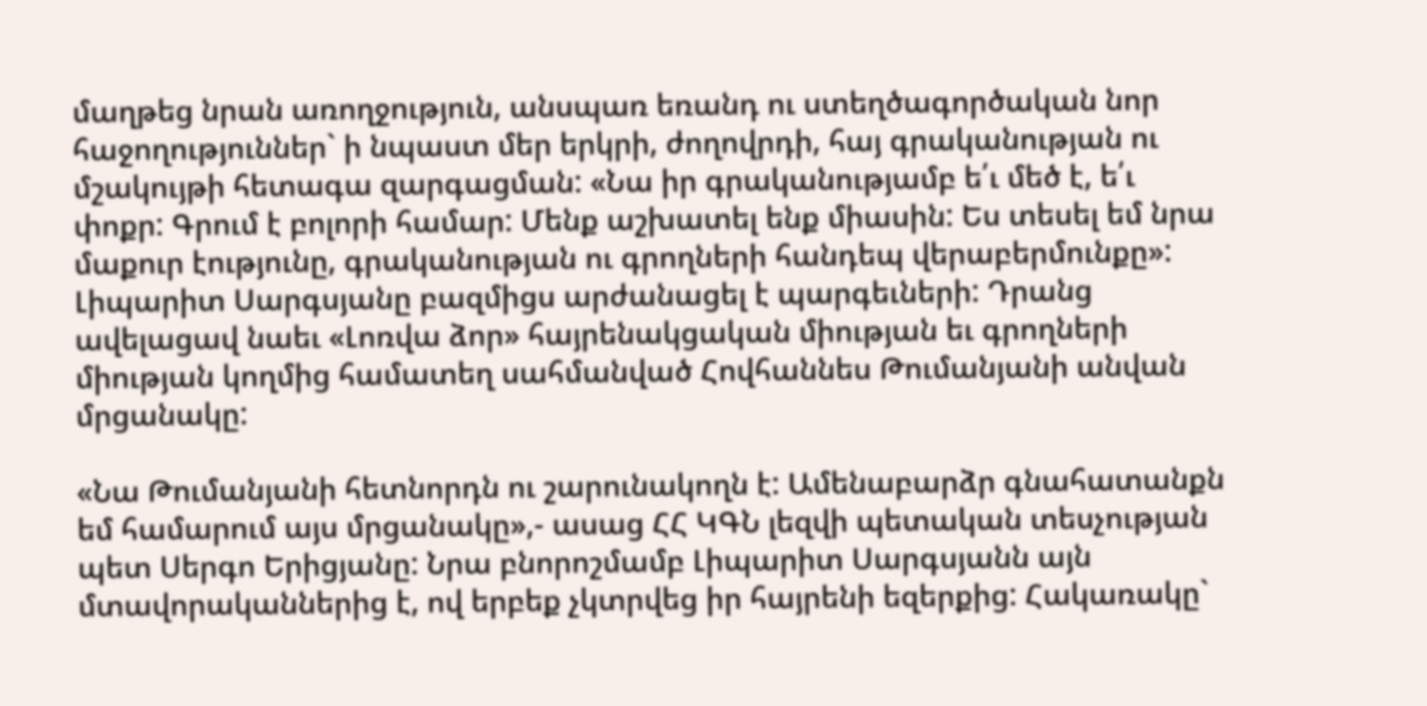մաղթեց նրան առողջություն, անսպառ եռանդ ու ստեղծագործական նոր հաջողություններ` ի նպաստ մեր երկրի, ժողովրդի, հայ գրականության ու մշակույթի հետագա զարգացման: «Նա իր գրականությամբ ե՛ւ մեծ է, ե՛ւ փոքր: Գրում է բոլորի համար: Մենք աշխատել ենք միասին: Ես տեսել եմ նրա մաքուր էությունը, գրականության ու գրողների հանդեպ վերաբերմունքը»: Լիպարիտ Սարգսյանը բազմիցս արժանացել է պարգեւների: Դրանց ավելացավ նաեւ «Լոռվա ձոր» հայրենակցական միության եւ գրողների միության կողմից համատեղ սահմանված Հովհաննես Թումանյանի անվան մրցանակը:

«Նա Թումանյանի հետնորդն ու շարունակողն է: Ամենաբարձր գնահատանքն եմ համարում այս մրցանակը»,- ասաց ՀՀ ԿԳՆ լեզվի պետական տեսչության պետ Սերգո Երիցյանը: Նրա բնորոշմամբ Լիպարիտ Սարգսյանն այն մտավորականներից է, ով երբեք չկտրվեց իր հայրենի եզերքից: Հակառակը`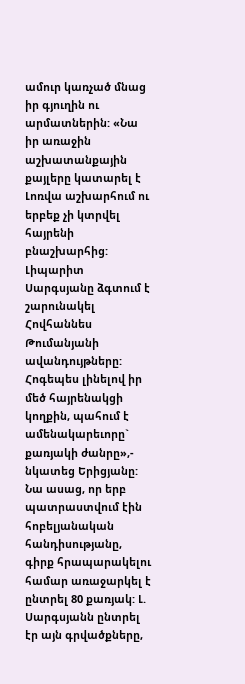ամուր կառչած մնաց իր գյուղին ու արմատներին: «Նա իր առաջին աշխատանքային քայլերը կատարել է Լոռվա աշխարհում ու երբեք չի կտրվել հայրենի բնաշխարհից: Լիպարիտ Սարգսյանը ձգտում է շարունակել Հովհաննես Թումանյանի ավանդույթները: Հոգեպես լինելով իր մեծ հայրենակցի կողքին, պահում է ամենակարեւորը` քառյակի ժանրը»,- նկատեց Երիցյանը: Նա ասաց, որ երբ պատրաստվում էին հոբելյանական հանդիսությանը, գիրք հրապարակելու համար առաջարկել է ընտրել 80 քառյակ: Լ. Սարգսյանն ընտրել էր այն գրվածքները,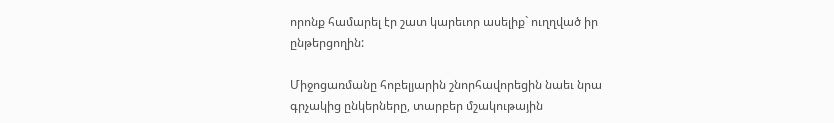որոնք համարել էր շատ կարեւոր ասելիք` ուղղված իր ընթերցողին:

Միջոցառմանը հոբելյարին շնորհավորեցին նաեւ նրա գրչակից ընկերները, տարբեր մշակութային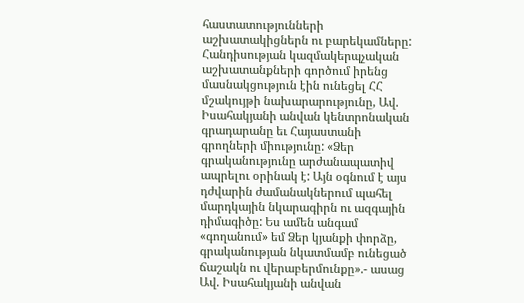հաստատությունների աշխատակիցներն ու բարեկամները: Հանդիսության կազմակերպչական աշխատանքների գործում իրենց մասնակցություն էին ունեցել ՀՀ մշակույթի նախարարությունը, Ավ. Իսահակյանի անվան կենտրոնական գրադարանը եւ Հայաստանի գրողների միությունը: «Ձեր գրականությունը արժանապատիվ ապրելու օրինակ է: Այն օգնում է այս դժվարին ժամանակներում պահել մարդկային նկարագիրն ու ազգային դիմագիծը: Ես ամեն անգամ «գողանում» եմ Ձեր կյանքի փորձը, գրականության նկատմամբ ունեցած ճաշակն ու վերաբերմունքը».- ասաց Ավ. Իսահակյանի անվան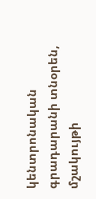կենտրոնական գրադարանի տնօրեն, մշակույթի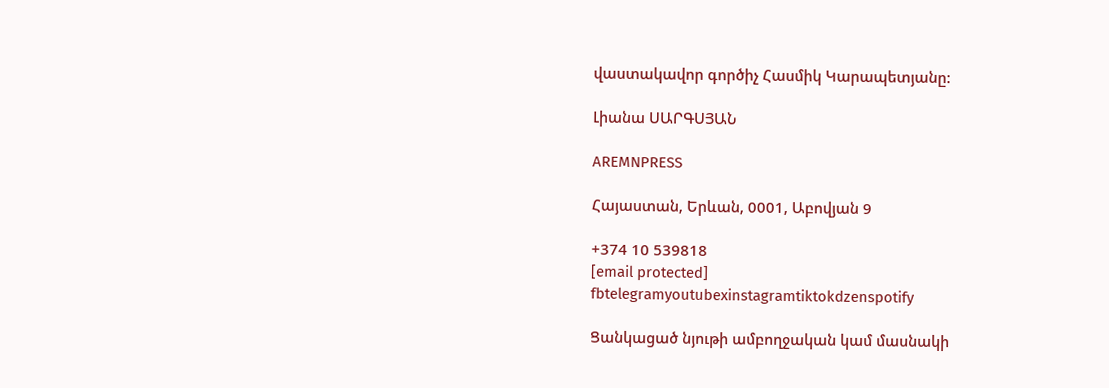վաստակավոր գործիչ Հասմիկ Կարապետյանը:

Լիանա ՍԱՐԳՍՅԱՆ

AREMNPRESS

Հայաստան, Երևան, 0001, Աբովյան 9

+374 10 539818
[email protected]
fbtelegramyoutubexinstagramtiktokdzenspotify

Ցանկացած նյութի ամբողջական կամ մասնակի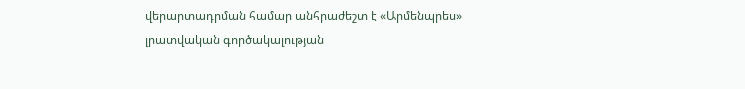վերարտադրման համար անհրաժեշտ է «Արմենպրես» լրատվական գործակալության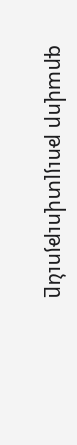գրավոր թույլտվությունը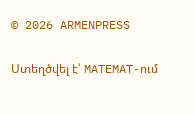© 2026 ARMENPRESS

Ստեղծվել է՝ MATEMAT-ում